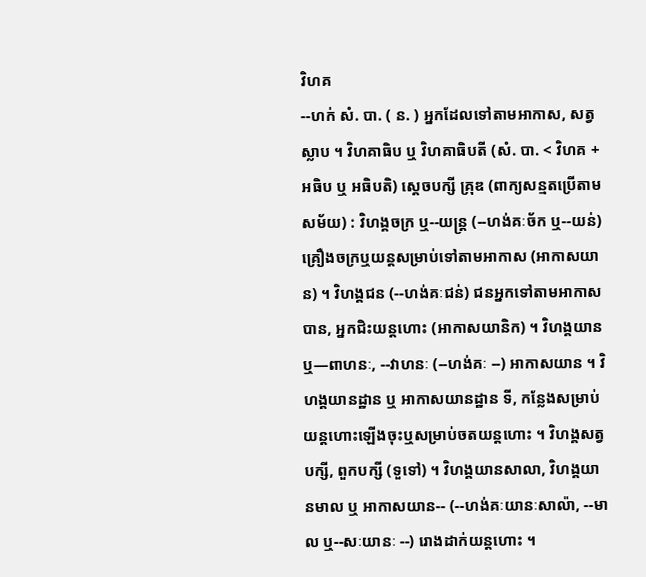វិហគ
--ហក់ សំ. បា. ( ន. ) អ្នកដែលទៅតាមអាកាស, សត្វស្លាប ។ វិហគាធិប ឬ វិហគាធិបតី (សំ. បា. < វិហគ + អធិប ឬ អធិបតិ) ស្តេចបក្សី គ្រុឌ (ពាក្យសន្មតប្រើតាមសម័យ) : វិហង្គចក្រ ឬ--យន្រ្ត (--ហង់គៈច័ក ឬ--យន់) គ្រឿងចក្រឬយន្តសម្រាប់ទៅតាមអាកាស (អាកាសយាន) ។ វិហង្គជន (--ហង់គៈជន់) ជនអ្នកទៅតាមអាកាសបាន, អ្នកជិះយន្តហោះ (អាកាសយានិក) ។ វិហង្គយាន ឬ—ពាហនៈ, --វាហនៈ (--ហង់គៈ --) អាកាសយាន ។ វិហង្គយានដ្ឋាន ឬ អាកាសយានដ្ឋាន ទី, កន្លែងសម្រាប់យន្តហោះឡើងចុះឬសម្រាប់ចតយន្តហោះ ។ វិហង្គសត្វ បក្សី, ពួកបក្សី (ទួទៅ) ។ វិហង្គយានសាលា, វិហង្គយានមាល ឬ អាកាសយាន-- (--ហង់គៈយានៈសាល៉ា, --មាល ឬ--សៈយានៈ --) រោងដាក់យន្តហោះ ។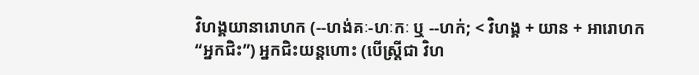វិហង្គយានារោហក (--ហង់គៈ-ហៈកៈ ឬ --ហក់; < វិហង្គ + យាន + អារោហក “អ្នកជិះ”) អ្នកជិះយន្តហោះ (បើស្រ្តីជា វិហ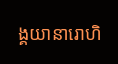ង្គយានារោហិ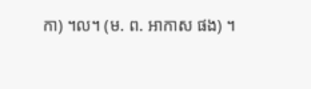កា) ។ល។ (ម. ព. អាកាស ផង) ។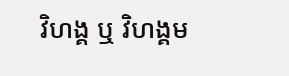វិហង្គ ឬ វិហង្គម